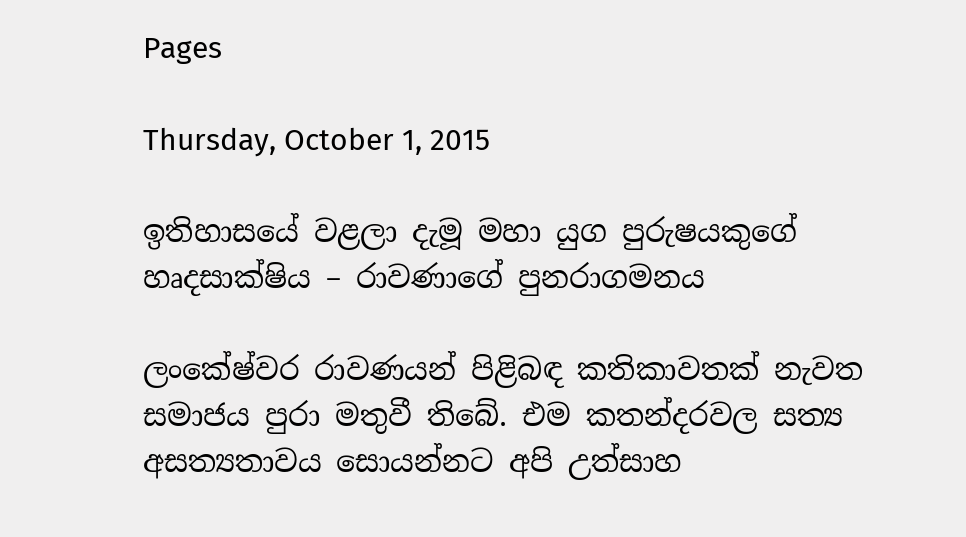Pages

Thursday, October 1, 2015

ඉතිහාසයේ වළලා දැමූ මහා යුග පුරුෂයකුගේ හෘදසාක්ෂිය – රාවණාගේ පුනරාගමනය

ලංකේෂ්වර රාවණයන් පිළිබඳ කතිකාවතක් නැවත සමාජය පුරා මතුවී තිබේ. එම කතන්දරවල සත්‍ය අසත්‍යතාවය සොයන්නට අපි උත්සාහ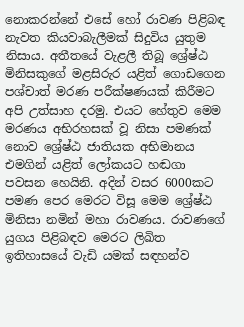නොකරන්නේ එසේ හෝ රාවණ පිළිබඳ නැවත කියවාබැලීමක් සිදුවිය යුතුම නිසාය. අතීතයේ වැළලී තිබූ ශ්‍රේෂ්ඨ මිනිසකුගේ මළසිරුර යළිත් ගොඩගෙන පශ්චාත් මරණ පරීක්ෂණයක් කිරීමට අපි උත්සාහ දරමු. එයට හේතුව මෙම මරණය අභිරහසක් වූ නිසා පමණක් නොව ශ්‍රේෂ්ඨ ජාතියක අභිමානය එමගින් යළිත් ලෝකයට හඬගා පවසන හෙයිනි. අදින් වසර 6000කට පමණ පෙර මෙරට විසූ මෙම ශ්‍රේෂ්ඨ මිනිසා නමින් මහා රාවණය. රාවණගේ යුගය පිළිබඳව මෙරට ලිඛිත ඉතිහාසයේ වැඩි යමක් සඳහන්ව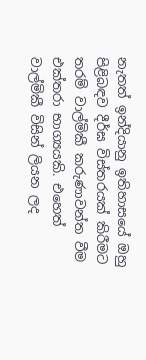නැතත් ඉන්දියානු ඉතිහාසයේ ඔහු පිළිබඳව දීර්ඝ විස්තරයක් කිරීමට තරම් වාල්මිකී කරුණාවන්ත වීම එක්තරා භාග්‍යයකි. එහෙත් වාල්මිකී විසින් ලියන ලද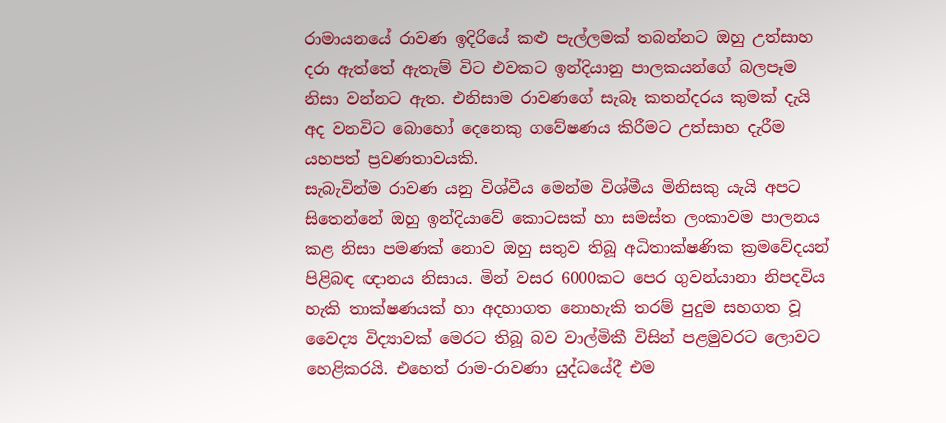රාමායනයේ රාවණ ඉදිරියේ කළු පැල්ලමක් තබන්නට ඔහු උත්සාහ දරා ඇත්තේ ඇතැම් විට එවකට ඉන්දියානු පාලකයන්ගේ බලපෑම නිසා වන්නට ඇත. එනිසාම රාවණගේ සැබෑ කතන්දරය කුමක් දැයි අද වනවිට බොහෝ දෙනෙකු ගවේෂණය කිරීමට උත්සාහ දැරීම යහපත් ප්‍රවණතාවයකි.
සැබැවින්ම රාවණ යනු විශ්වීය මෙන්ම විශ්මීය මිනිසකු යැයි අපට සිතෙන්නේ ඔහු ඉන්දියාවේ කොටසක් හා සමස්ත ලංකාවම පාලනය කළ නිසා පමණක් නොව ඔහු සතුව තිබූ අධිතාක්ෂණික ක්‍රමවේදයන් පිළිබඳ ඥානය නිසාය. මින් වසර 6000කට පෙර ගුවන්යානා නිපදවිය හැකි තාක්ෂණයක් හා අදහාගත නොහැකි තරම් පුදුම සහගත වූ වෛද්‍ය විද්‍යාවක් මෙරට තිබූ බව වාල්මිකී විසින් පළමුවරට ලොවට හෙළිකරයි. එහෙත් රාම-රාවණා යුද්ධයේදී එම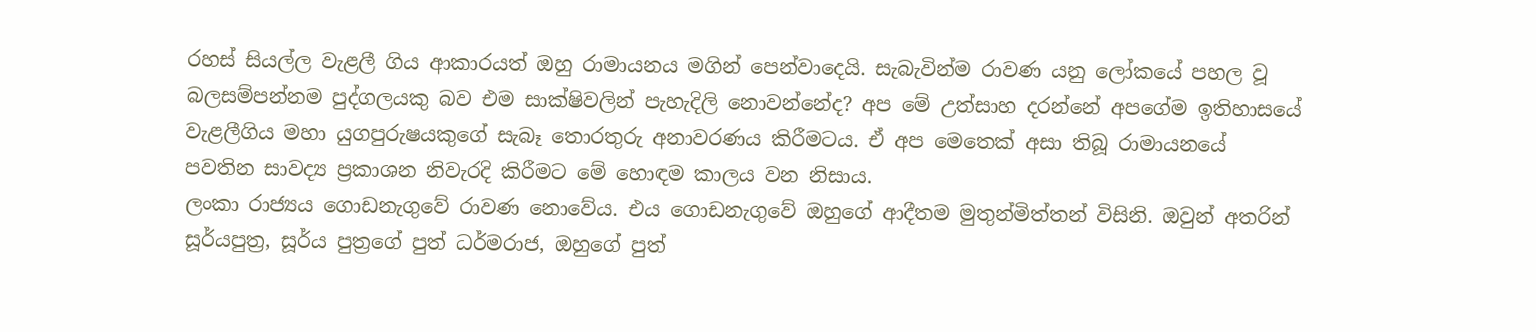රහස් සියල්ල වැළලී ගිය ආකාරයත් ඔහු රාමායනය මගින් පෙන්වාදෙයි. සැබැවින්ම රාවණ යනු ලෝකයේ පහල වූ බලසම්පන්නම පුද්ගලයකු බව එම සාක්ෂිවලින් පැහැදිලි නොවන්නේද? අප මේ උත්සාහ දරන්නේ අපගේම ඉතිහාසයේ වැළලීගිය මහා යුගපුරුෂයකුගේ සැබෑ තොරතුරු අනාවරණය කිරීමටය. ඒ අප මෙතෙක් අසා තිබූ රාමායනයේ පවතින සාවද්‍ය ප්‍රකාශන නිවැරදි කිරීමට මේ හොඳම කාලය වන නිසාය.
ලංකා රාජ්‍යය ගොඩනැගුවේ රාවණ නොවේය. එය ගොඩනැගුවේ ඔහුගේ ආදීතම මුතුන්මිත්තන් විසිනි. ඔවුන් අතරින් සූර්යපුත්‍ර, සූර්ය පුත්‍රගේ පුත් ධර්මරාජ, ඔහුගේ පුත්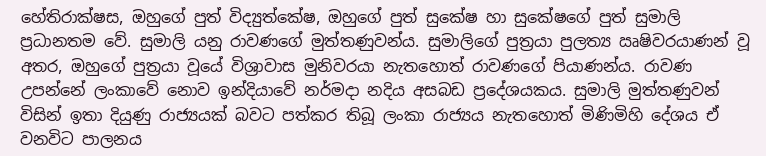හේතිරාක්ෂස, ඔහුගේ පුත් විද්‍යුත්කේෂ, ඔහුගේ පුත් සුකේෂ හා සුකේෂගේ පුත් සුමාලි ප්‍රධානතම වේ. සුමාලි යනු රාවණගේ මුත්තණුවන්ය. සුමාලිගේ පුත්‍රයා පුලත්‍ය ඍෂිවරයාණන් වූ අතර, ඔහුගේ පුත්‍රයා වූයේ විශ්‍රාවාස මුනිවරයා නැතහොත් රාවණගේ පියාණන්ය. රාවණ උපන්නේ ලංකාවේ නොව ඉන්දියාවේ නර්මදා නදිය අසබඩ ප්‍රදේශයකය. සුමාලි මුත්තණුවන් විසින් ඉතා දියුණු රාජ්‍යයක් බවට පත්කර තිබූ ලංකා රාජ්‍යය නැතහොත් මිණිමිහි දේශය ඒ වනවිට පාලනය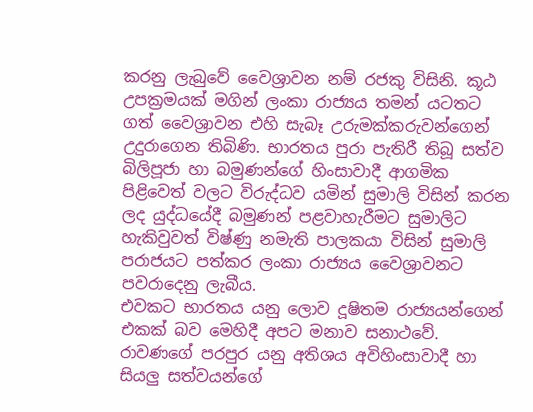කරනු ලැබුවේ වෛශ්‍රාවන නම් රජකු විසිනි. කූඨ උපක්‍රමයක් මගින් ලංකා රාජ්‍යය තමන් යටතට ගත් වෛශ්‍රාවන එහි සැබෑ උරුමක්කරුවන්ගෙන් උදුරා‍ගෙන තිබිණි. භාරතය පුරා පැතිරී තිබූ සත්ව බිලිපූජා හා බමුණන්ගේ හිංසාවාදී ආගමික පිළිවෙත් වලට විරුද්ධව යමින් සුමාලි විසින් කරන ලද යුද්ධයේදී බමුණන් පළවාහැරීමට සුමාලිට හැකිවුවත් විෂ්ණු නමැති පාලකයා විසින් සුමාලි පරාජයට පත්කර ලංකා රාජ්‍යය වෛශ්‍රාවනට පවරාදෙනු ලැබීය.
එවකට භාරතය යනු ලොව ‍දූෂිතම රාජ්‍යයන්ගෙන් එකක් බව මෙහිදී අපට මනාව සනාථවේ. රාවණගේ පරපුර යනු අතිශය අවිහිංසාවාදී හා සියලු සත්වයන්ගේ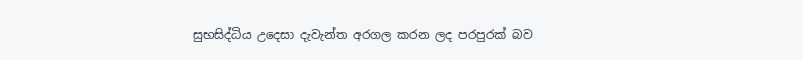සුභසිද්ධිය උදෙසා දැවැන්ත අරගල කරන ලද පරපුරක් බව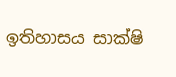ඉතිහාසය සාක්ෂි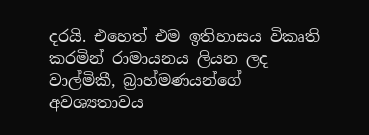දරයි. එහෙත් එම ඉතිහාසය විකෘති කරමින් රාමායනය ලියන ලද වාල්මිකී, බ්‍රාහ්මණයන්ගේ අවශ්‍යතාවය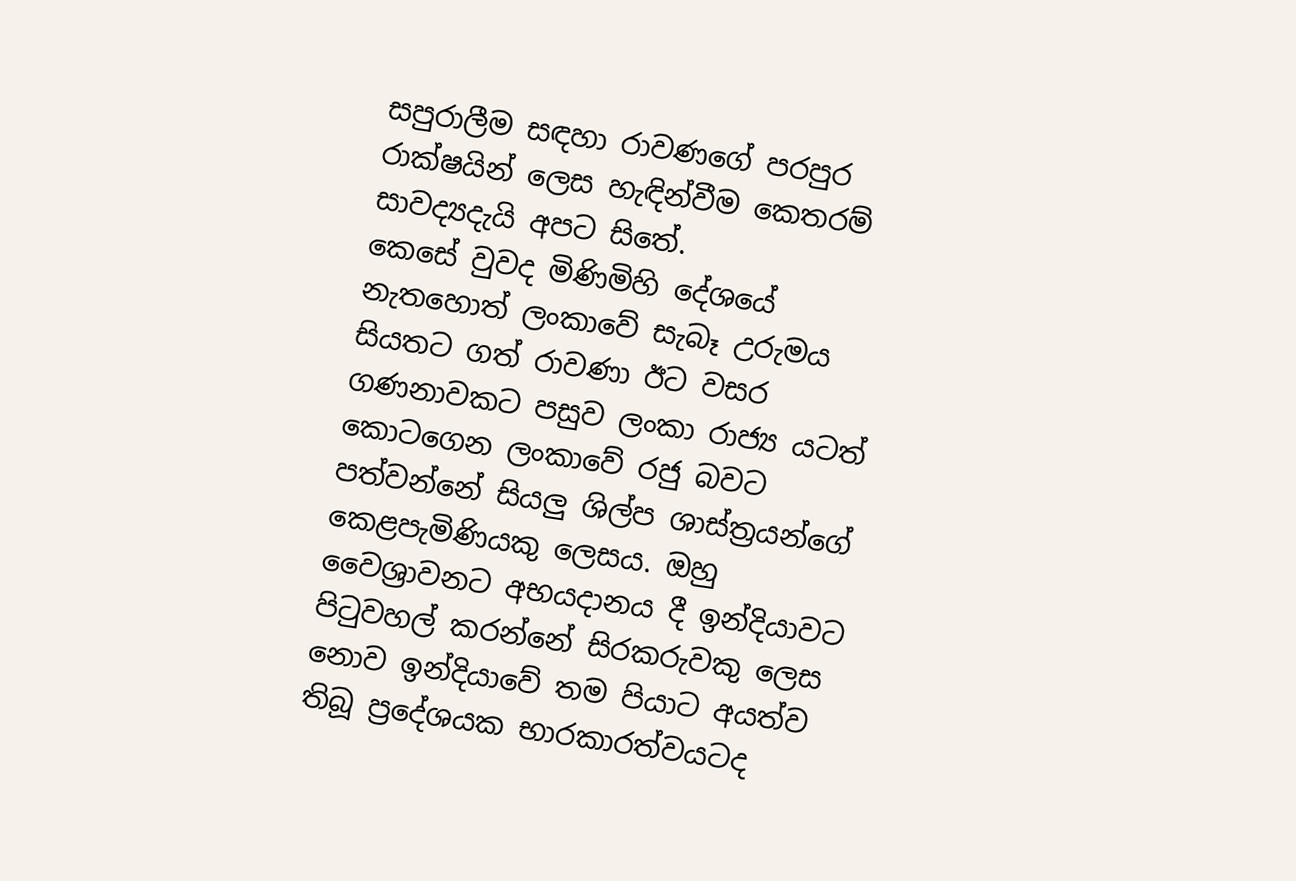සපුරාලීම සඳහා රාවණගේ පරපුර රාක්ෂයින් ලෙස හැඳින්වීම කෙතරම් සාවද්‍යදැයි අපට සිතේ.
කෙසේ වුවද මිණිමිහි දේශයේ නැතහොත් ලංකාවේ සැබෑ උරුමය සියතට ගත් රාවණා ඊට වසර ගණනාවකට පසුව ලංකා රාජ්‍ය යටත් කොටගෙන ලංකාවේ රජු බවට පත්වන්නේ සියලු ශිල්ප ශාස්ත්‍රයන්ගේ කෙළපැමිණියකු ලෙසය. ඔහු වෛශ්‍රාවනට අභයදානය දී ඉන්දියාවට පිටුවහල් කරන්නේ සිරකරුවකු ලෙස නොව ඉන්දියාවේ තම පියාට අයත්ව තිබූ ප්‍රදේශයක භාරකාරත්වයටද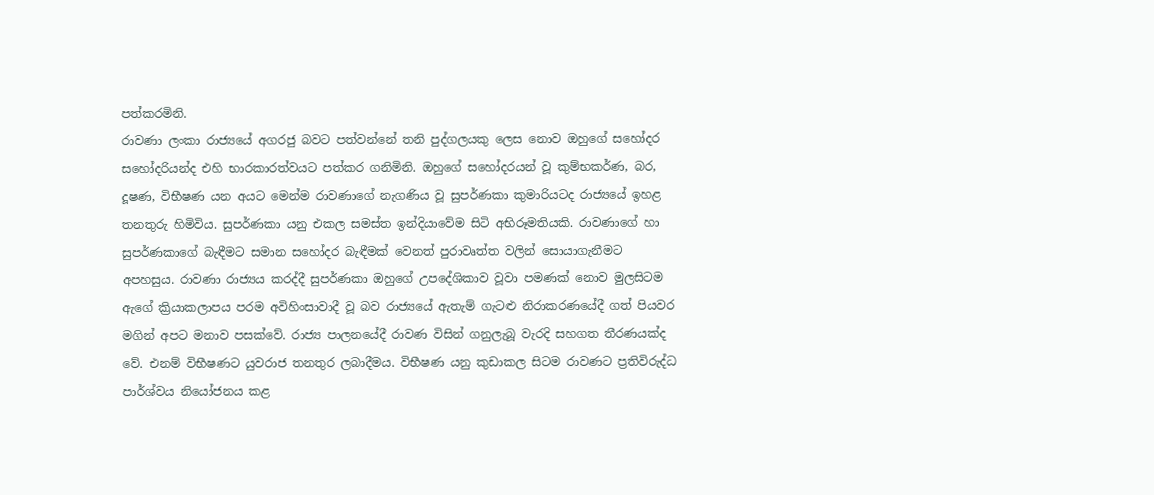පත්කරමිනි.
රාවණා ලංකා රාජ්‍යයේ අගරජු බවට පත්වන්නේ තනි පුද්ගලයකු ලෙස නොව ඔහුගේ සහෝදර සහෝදරියන්ද එහි භාරකාරත්වයට පත්කර ගනිමිනි. ඔහුගේ සහෝදරයන් වූ කුම්භකර්ණ, බර, දූෂණ, විභීෂණ යන අයට මෙන්ම රාවණාගේ නැගණිය වූ සුපර්ණකා කුමාරියටද රාජ්‍යයේ ඉහළ තනතුරු හිමිවිය. සුපර්ණකා යනු එකල සමස්ත ඉන්දියාවේම සිටි අභිරූමතියකි. රාවණාගේ හා සුපර්ණකාගේ බැඳීමට සමාන සහෝදර බැඳීමක් වෙනත් පුරාවෘත්ත වලින් සොයාගැනීමට අපහසුය. රාවණා රාජ්‍යය කරද්දී සුපර්ණකා ඔහුගේ උපදේශිකාව වූවා පමණක් නොව මුලසිටම ඇගේ ක්‍රියාකලාපය පරම අවිහිංසාවාදී වූ බව රාජ්‍යයේ ඇතැම් ගැටළු නිරාකරණයේදී ගත් පියවර මගින් අපට මනාව පසක්වේ. රාජ්‍ය පාලනයේදී රාවණ විසින් ගනුලැබූ වැරදි සහගත තීරණයක්ද වේ. එනම් විභීෂණට යුවරාජ තනතුර ලබාදීමය. විභීෂණ යනු කුඩාකල සිටම රාවණට ප්‍රතිවිරුද්ධ පාර්ශ්වය නියෝජනය කළ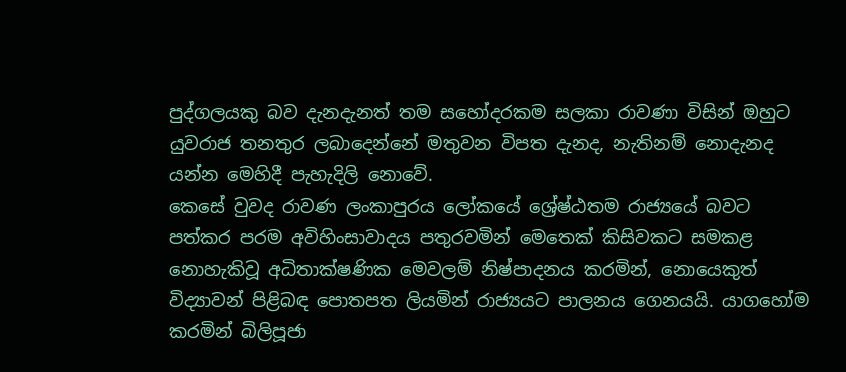පුද්ගලයකු බව දැනදැනත් තම සහෝදරකම සලකා රාවණා විසින් ඔහුට යුවරාජ තනතුර ලබාදෙන්නේ මතුවන විපත දැනද, නැතිනම් නොදැනද යන්න මෙහිදී පැහැදිලි නොවේ.
කෙසේ වුවද රාවණ ලංකාපුරය ලෝකයේ ශ්‍රේෂ්ඨතම රාජ්‍යයේ බවට පත්කර පරම අවිහිංසාවාදය පතුරවමින් මෙතෙක් කිසිවකට සමකළ නොහැකිවූ අධිතාක්ෂණික මෙවලම් නිෂ්පාදනය කරමින්, නොයෙකුත් විද්‍යාවන් පිළිබඳ පොතපත ලියමින් රාජ්‍යයට පාලනය ගෙනයයි. යාගහෝම කරමින් බිලිපූජා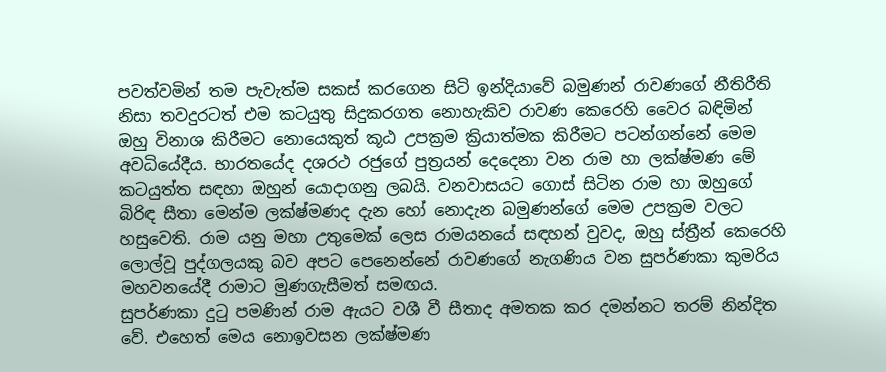පවත්වමින් තම පැවැත්ම සකස් කරගෙන සිටි ඉන්දියාවේ බමුණන් රාවණගේ නීතිරීති නිසා තවදුරටත් එම කටයුතු සිදුකරගත නොහැකිව රාවණ කෙරෙහි වෛර බඳිමින් ඔහු විනාශ කිරීමට නොයෙකුත් කූඨ උපක්‍රම ක්‍රියාත්මක කිරීමට පටන්ගන්නේ මෙම අවධියේදීය. භාරතයේද දශරථ රජුගේ පුත්‍රයන් දෙදෙනා වන රාම හා ලක්ෂ්මණ මේ කටයුත්ත සඳහා ඔහුන් යොදාගනු ලබයි. වනවාසයට ගොස් සිටින රාම හා ඔහුගේ බිරිඳ සීතා මෙන්ම ලක්ෂ්මණද දැන හෝ නොදැන බමුණන්ගේ මෙම උපක්‍රම වලට හසුවෙති. රාම යනු මහා උතුමෙක් ලෙස රාමයනයේ සඳහන් වුවද, ඔහු ස්ත්‍රීන් කෙරෙහි ලොල්වූ පුද්ගලයකු බව අපට පෙනෙන්නේ රාවණගේ නැගණිය වන සුපර්ණකා කුමරිය මහවනයේදී රාමාට මුණගැසීමත් සමඟය.
සුපර්ණකා දුටු පමණින් රාම ඇයට වශී වී සීතාද අමතක කර දමන්නට තරම් නින්දිත වේ. එහෙත් මෙය නොඉවසන ලක්ෂ්මණ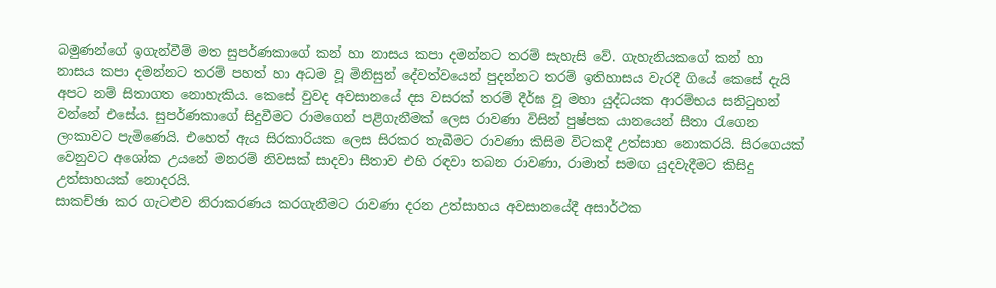බමුණන්ගේ ඉගැන්වීම් මත සුපර්ණකාගේ කන් හා නාසය කපා දමන්නට තරම් සැහැසි වේ. ගැහැනියකගේ කන් හා නාසය කපා දමන්නට තරම් පහත් හා අධම වූ මිනිසුන් දේවත්වයෙන් පුදන්නට තරම් ඉතිහාසය වැරදී ගියේ කෙසේ දැයි අපට නම් සිතාගත නොහැකිය. කෙසේ වුවද අවසානයේ දස වසරක් තරම් දීර්ඝ වූ මහා යුද්ධයක ආරම්භය සනිටුහන් වන්නේ එසේය. සුපර්ණකාගේ සිදුවීමට රාමගෙන් පළිගැනීමක් ලෙස රාවණා විසින් පුෂ්පක යානයෙන් සීතා රැගෙන ලංකාවට පැමිණෙයි. එහෙත් ඇය සිරකාරියක ලෙස සිරකර තැබීමට රාවණා කිසිම විටකදී උත්සාහ නොකරයි. සිරගෙයක් වෙනුවට අශෝක උයනේ මනරම් නිවසක් සාදවා සීතාව එහි රඳවා තබන රාවණා, රාමාත් සමඟ යුදවැදීමට කිසිදු උත්සාහයක් නොදරයි.
සාකච්ඡා කර ගැටළුව නිරාකරණය කරගැනීමට රාවණා දරන උත්සාහය අවසානයේදී අසාර්ථක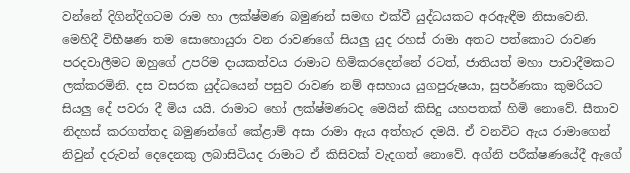වන්නේ දිගින්දිගටම රාම හා ලක්ෂ්මණ බමුණන් සමඟ එක්වී යුද්ධයකට අරඇඳීම නිසාවෙනි. මෙහිදී විභීෂණ තම සොහොයුරා වන රාවණගේ සියලු යුද රහස් රාමා අතට පත්කොට රාවණ පරදවාලීමට ඔහුගේ උපරිම දායකත්වය රාමාට හිමිකරදෙන්නේ රටත්, ජාතියත් මහා පාවාදීමකට ලක්කරමිනි. දස වසරක යුද්ධයෙන් පසුව රාවණ නම් අසහාය යුගපුරුෂයා, සුපර්ණකා කුමරියට සියලු දේ පවරා දී මිය යයි. රාමාට හෝ ලක්ෂ්මණටද මෙයින් කිසිදු යහපතක් හිමි නොවේ. සීතාව නිදහස් කරගත්තද බමුණන්ගේ‍ කේළාම් අසා රාමා ඇය අත්හැර දමයි. ඒ වනවිට ඇය රාමාගෙන් නිවුන් දරුවන් දෙදෙනකු ලබාසිටියද රාමාට ඒ කිසිවක් වැදගත් නොවේ. අග්නි පරීක්ෂණයේදී ඇගේ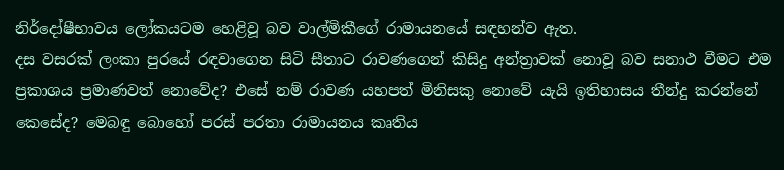නිර්දෝෂීභාවය ලෝකයටම හෙළිවූ බව වාල්මිකීගේ රාමායනයේ සඳහන්ව ඇත.
දස වසරක් ලංකා පුරයේ රඳවාගෙන සිටි සීතාට රාවණගෙන් කිසිදු අන්ත්‍රාවක් නොවූ බව සනාථ වීමට එම ප්‍රකාශය ප්‍රමාණවත් නොවේද? එසේ නම් රාවණ යහපත් මිනිසකු නොවේ යැයි ඉතිහාසය තීන්දු කරන්නේ කෙසේද? මෙබඳු බො‍හෝ පරස් පරතා රාමායනය කෘතිය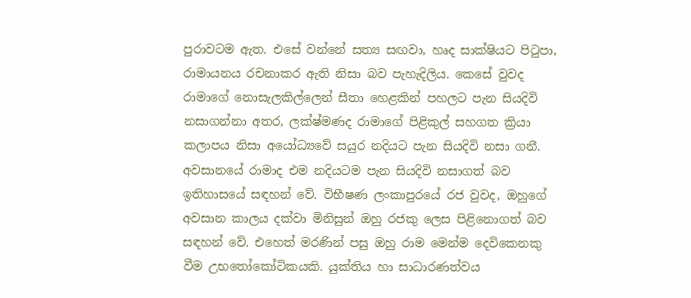පුරාවටම ඇත. එසේ වන්නේ සත්‍ය සඟවා, හෘද සාක්ෂියට පිටුපා, රාමායනය රචනාකර ඇති නිසා බව පැහැදිලිය. කෙසේ වුවද රාමාගේ නොසැලකිල්ලෙන් සීතා හෙළකින් පහලට පැන සියදිවි නසාගන්නා අතර, ලක්ෂ්මණද රාමාගේ පිළිකුල් සහගත ක්‍රියා කලාපය නිසා අයෝධ්‍යවේ සයුර නදියට පැන සියදිවි නසා ගනී. අවසානයේ රාමාද එම නදියටම පැන සියදිවි නසාගත් බව ඉතිහාසයේ සඳහන් වේ. විභීෂණ ලංකාපුරයේ රජ වුවද, ඔහුගේ අවසාන කාලය දක්වා මිනිසුන් ඔහු රජකු ලෙස පිළිනොගත් බව සඳහන් වේ. එහෙත් මරණින් පසු ඔහු රාම මෙන්ම දෙවිකෙනකු වීම උභතෝකෝටිකයකි. යුක්තිය හා සාධාරණත්වය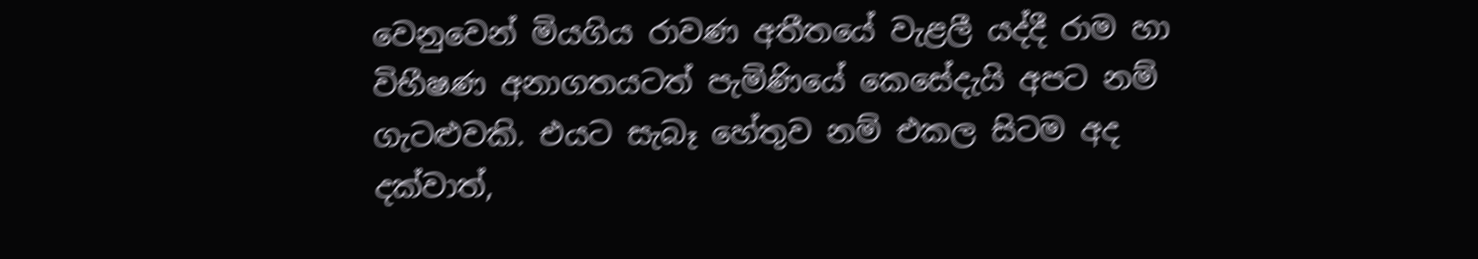වෙනුවෙන් මියගිය රාවණ අතීතයේ වැළලී යද්දී රාම හා විභීෂණ අනාගතයටත් පැමිණියේ කෙසේදැයි අපට නම් ගැටළුවකි. එයට සැබෑ හේතුව නම් එකල සිටම අද දක්වාත්,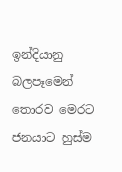ඉන්දියානු බලපෑමෙන් තොරව මෙරට ජනයාට හුස්ම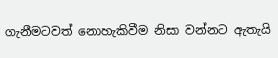ගැනීමටවත් නොහැකිවීම නිසා වන්නට ඇතැයි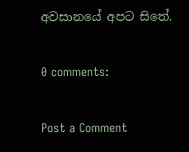අවසානයේ අපට සිතේ.

0 comments:

Post a Comment